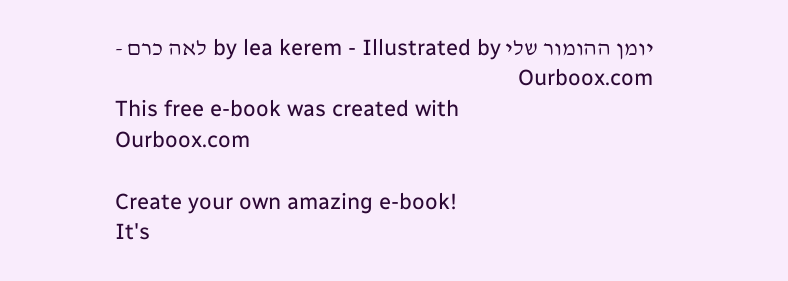יומן ההומור שלי by lea kerem - Illustrated by לאה כרם - Ourboox.com
This free e-book was created with
Ourboox.com

Create your own amazing e-book!
It's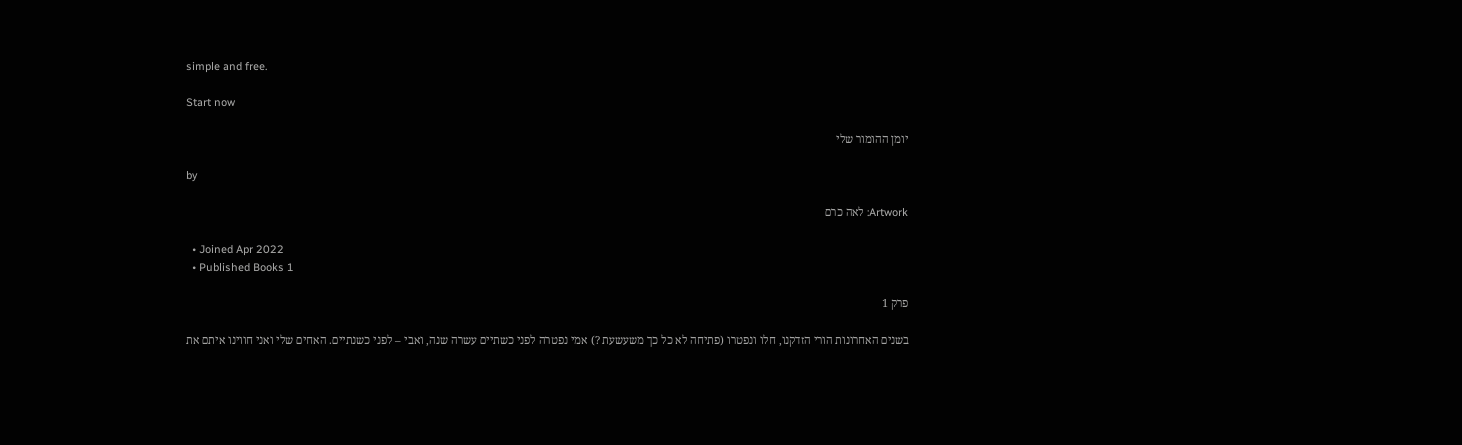simple and free.

Start now

יומן ההומור שלי

by

Artwork: לאה כרם

  • Joined Apr 2022
  • Published Books 1

פרק 1

בשנים האחרונות הורי הזדקנו, חלו ונפטרו (פתיחה לא כל כך משעשעת ?) אמי נפטרה לפני כשתיים עשרה שנה, ואבי – לפני כשנתיים. האחים שלי ואני חווינו איתם את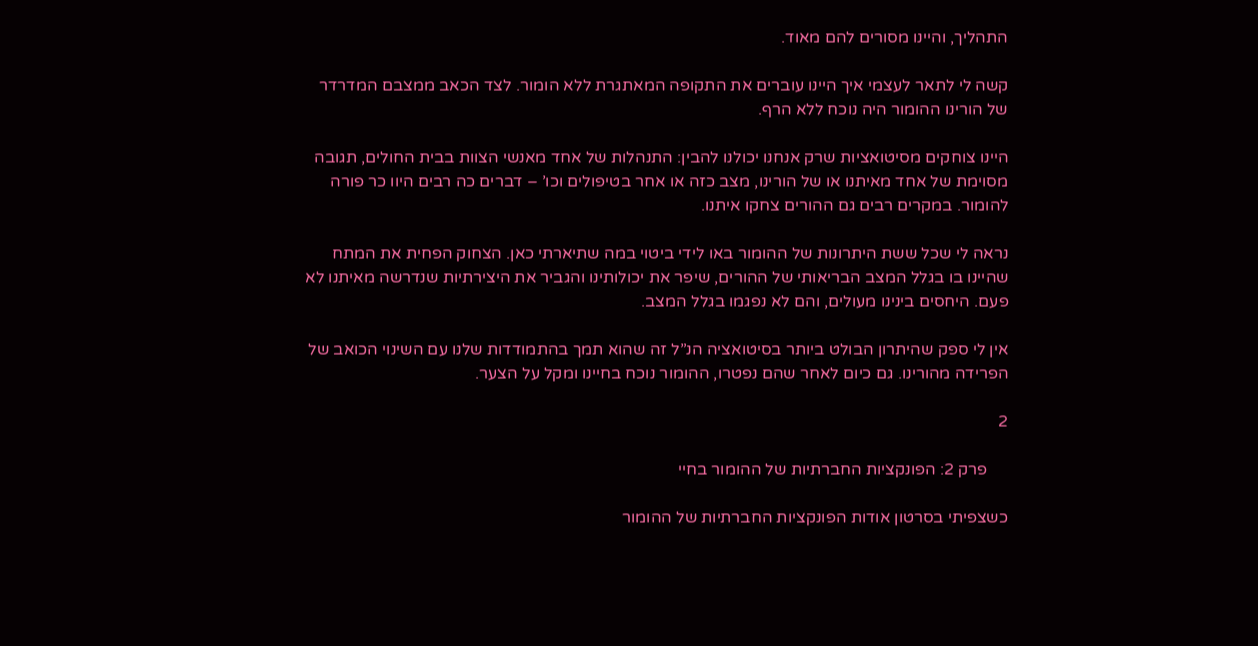התהליך, והיינו מסורים להם מאוד.

קשה לי לתאר לעצמי איך היינו עוברים את התקופה המאתגרת ללא הומור. לצד הכאב ממצבם המדרדר של הורינו ההומור היה נוכח ללא הרף.

היינו צוחקים מסיטואציות שרק אנחנו יכולנו להבין: התנהלות של אחד מאנשי הצוות בבית החולים, תגובה מסוימת של אחד מאיתנו או של הורינו, מצב כזה או אחר בטיפולים וכו’ – דברים כה רבים היוו כר פורה להומור. במקרים רבים גם ההורים צחקו איתנו.

נראה לי שכל ששת היתרונות של ההומור באו לידי ביטוי במה שתיארתי כאן. הצחוק הפחית את המתח שהיינו בו בגלל המצב הבריאותי של ההורים, שיפר את יכולותינו והגביר את היצירתיות שנדרשה מאיתנו לא פעם. היחסים בינינו מעולים, והם לא נפגמו בגלל המצב.

אין לי ספק שהיתרון הבולט ביותר בסיטואציה הנ”ל זה שהוא תמך בהתמודדות שלנו עם השינוי הכואב של הפרידה מהורינו. גם כיום לאחר שהם נפטרו, ההומור נוכח בחיינו ומקל על הצער.

2

     פרק 2: הפונקציות החברתיות של ההומור בחיי

כשצפיתי בסרטון אודות הפונקציות החברתיות של ההומור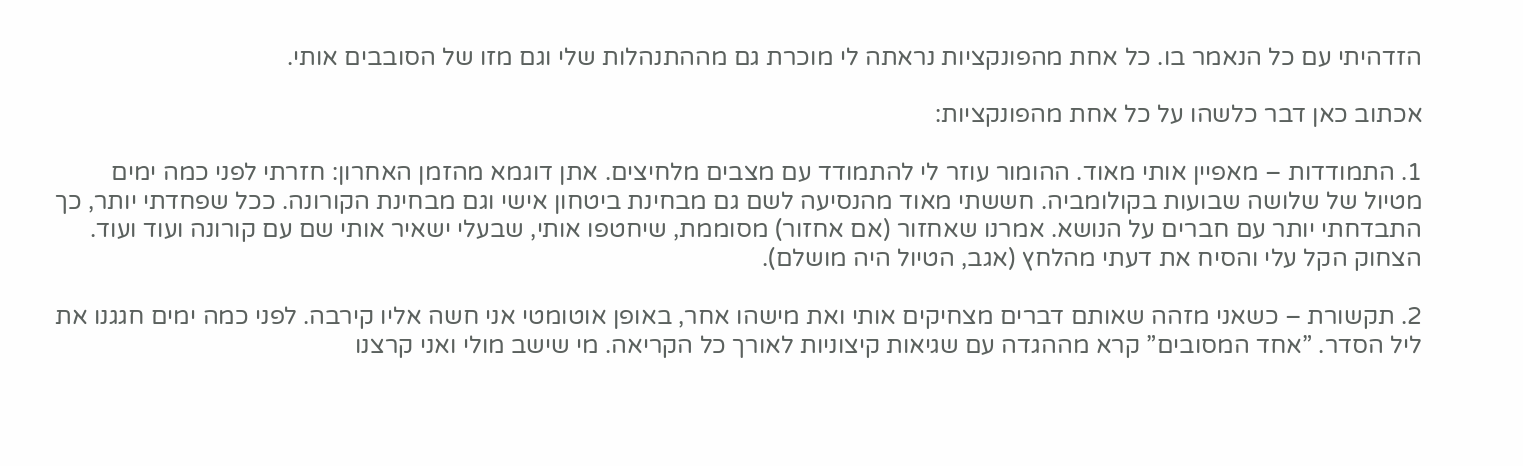הזדהיתי עם כל הנאמר בו. כל אחת מהפונקציות נראתה לי מוכרת גם מההתנהלות שלי וגם מזו של הסובבים אותי.

אכתוב כאן דבר כלשהו על כל אחת מהפונקציות:

1. התמודדות – מאפיין אותי מאוד. ההומור עוזר לי להתמודד עם מצבים מלחיצים. אתן דוגמא מהזמן האחרון: חזרתי לפני כמה ימים מטיול של שלושה שבועות בקולומביה. חששתי מאוד מהנסיעה לשם גם מבחינת ביטחון אישי וגם מבחינת הקורונה. ככל שפחדתי יותר, כך התבדחתי יותר עם חברים על הנושא. אמרנו שאחזור (אם אחזור) מסוממת, שיחטפו אותי, שבעלי ישאיר אותי שם עם קורונה ועוד ועוד. הצחוק הקל עלי והסיח את דעתי מהלחץ (אגב, הטיול היה מושלם).

2. תקשורת – כשאני מזהה שאותם דברים מצחיקים אותי ואת מישהו אחר, באופן אוטומטי אני חשה אליו קירבה. לפני כמה ימים חגגנו את ליל הסדר. ”אחד המסובים” קרא מההגדה עם שגיאות קיצוניות לאורך כל הקריאה. מי שישב מולי ואני קרצנו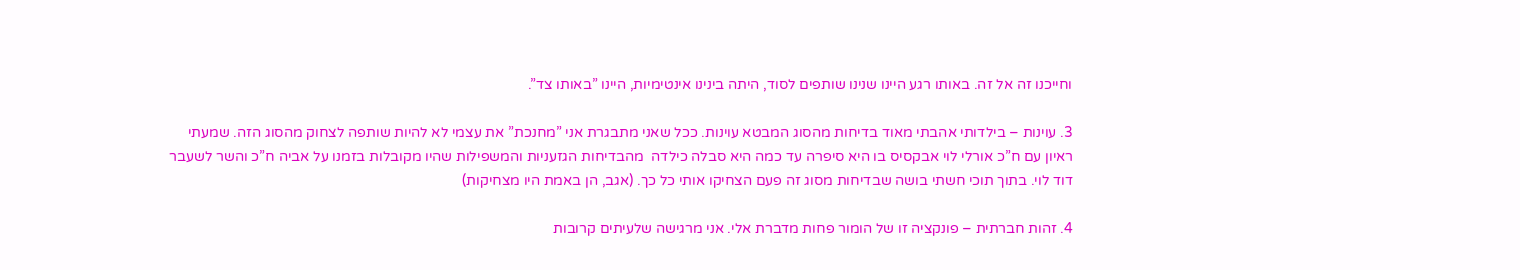וחייכנו זה אל זה. באותו רגע היינו שנינו שותפים לסוד, היתה בינינו אינטימיות, היינו ”באותו צד”.

3. עוינות – בילדותי אהבתי מאוד בדיחות מהסוג המבטא עוינות. ככל שאני מתבגרת אני ”מחנכת” את עצמי לא להיות שותפה לצחוק מהסוג הזה. שמעתי ראיון עם ח”כ אורלי לוי אבקסיס בו היא סיפרה עד כמה היא סבלה כילדה  מהבדיחות הגזעניות והמשפילות שהיו מקובלות בזמנו על אביה ח”כ והשר לשעבר דוד לוי. בתוך תוכי חשתי בושה שבדיחות מסוג זה פעם הצחיקו אותי כל כך. (אגב, הן באמת היו מצחיקות)

4. זהות חברתית – פונקציה זו של הומור פחות מדברת אלי. אני מרגישה שלעיתים קרובות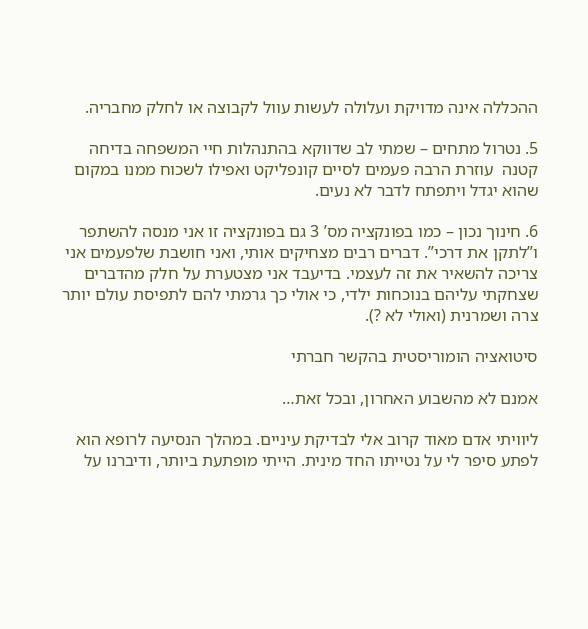ההכללה אינה מדויקת ועלולה לעשות עוול לקבוצה או לחלק מחבריה.

5. נטרול מתחים – שמתי לב שדווקא בהתנהלות חיי המשפחה בדיחה קטנה  עוזרת הרבה פעמים לסיים קונפליקט ואפילו לשכוח ממנו במקום שהוא יגדל ויתפתח לדבר לא נעים.

6. חינוך נכון – כמו בפונקציה מס’ 3 גם בפונקציה זו אני מנסה להשתפר ו”לתקן את דרכי”. דברים רבים מצחיקים אותי, ואני חושבת שלפעמים אני צריכה להשאיר את זה לעצמי. בדיעבד אני מצטערת על חלק מהדברים שצחקתי עליהם בנוכחות ילדי, כי אולי כך גרמתי להם לתפיסת עולם יותר צרה ושמרנית (ואולי לא ?).

סיטואציה הומוריסטית בהקשר חברתי

אמנם לא מהשבוע האחרון, ובכל זאת…

ליוויתי אדם מאוד קרוב אלי לבדיקת עיניים. במהלך הנסיעה לרופא הוא לפתע סיפר לי על נטייתו החד מינית. הייתי מופתעת ביותר, ודיברנו על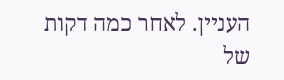העניין. לאחר כמה דקות של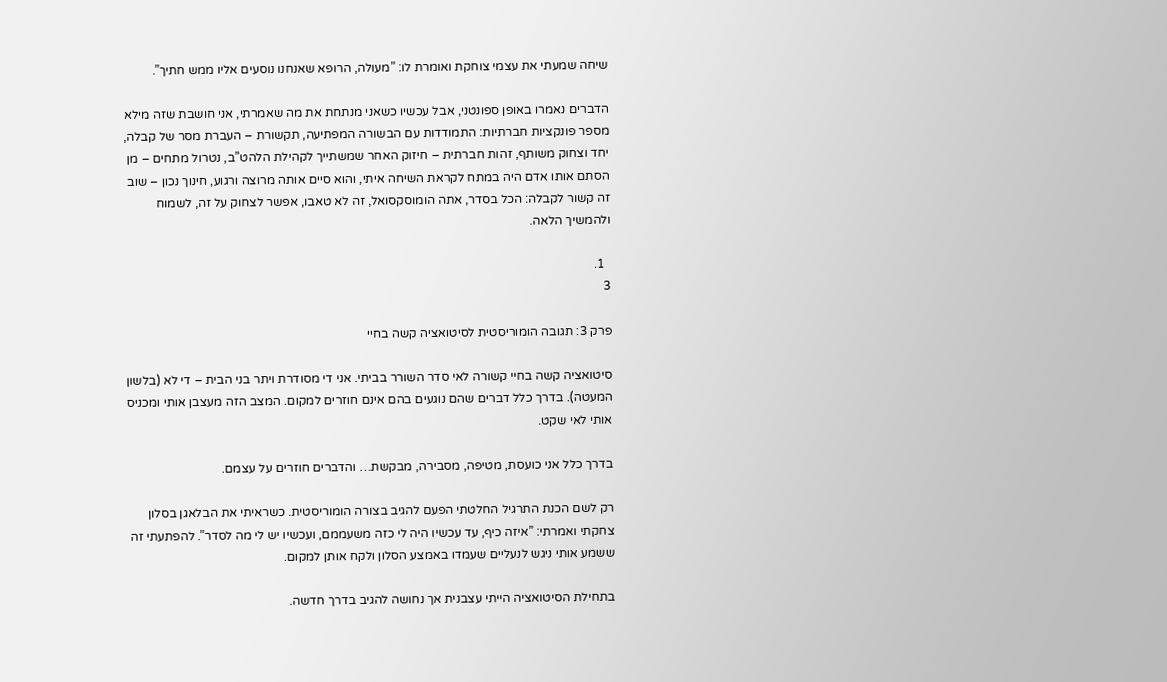שיחה שמעתי את עצמי צוחקת ואומרת לו: ”מעולה, הרופא שאנחנו נוסעים אליו ממש חתיך”.

הדברים נאמרו באופן ספונטני, אבל עכשיו כשאני מנתחת את מה שאמרתי, אני חושבת שזה מילא מספר פונקציות חברתיות: התמודדות עם הבשורה המפתיעה, תקשורת – העברת מסר של קבלה, יחד וצחוק משותף, זהות חברתית – חיזוק האחר שמשתייך לקהילת הלהט”ב, נטרול מתחים – מן הסתם אותו אדם היה במתח לקראת השיחה איתי, והוא סיים אותה מרוצה ורגוע, חינוך נכון – שוב זה קשור לקבלה: הכל בסדר, אתה הומוסקסואל, זה לא טאבו, אפשר לצחוק על זה, לשמוח ולהמשיך הלאה.

  1.
3

פרק 3: תגובה הומוריסטית לסיטואציה קשה בחיי

סיטואציה קשה בחיי קשורה לאי סדר השורר בביתי. אני די מסודרת ויתר בני הבית – די לא (בלשון המעטה). בדרך כלל דברים שהם נוגעים בהם אינם חוזרים למקום. המצב הזה מעצבן אותי ומכניס אותי לאי שקט.

בדרך כלל אני כועסת, מטיפה, מסבירה, מבקשת… והדברים חוזרים על עצמם.

רק לשם הכנת התרגיל החלטתי הפעם להגיב בצורה הומוריסטית. כשראיתי את הבלאגן בסלון צחקתי ואמרתי: ”איזה כיף, עד עכשיו היה לי כזה משעממם, ועכשיו יש לי מה לסדר”. להפתעתי זה ששמע אותי ניגש לנעליים שעמדו באמצע הסלון ולקח אותן למקום.

בתחילת הסיטואציה הייתי עצבנית אך נחושה להגיב בדרך חדשה.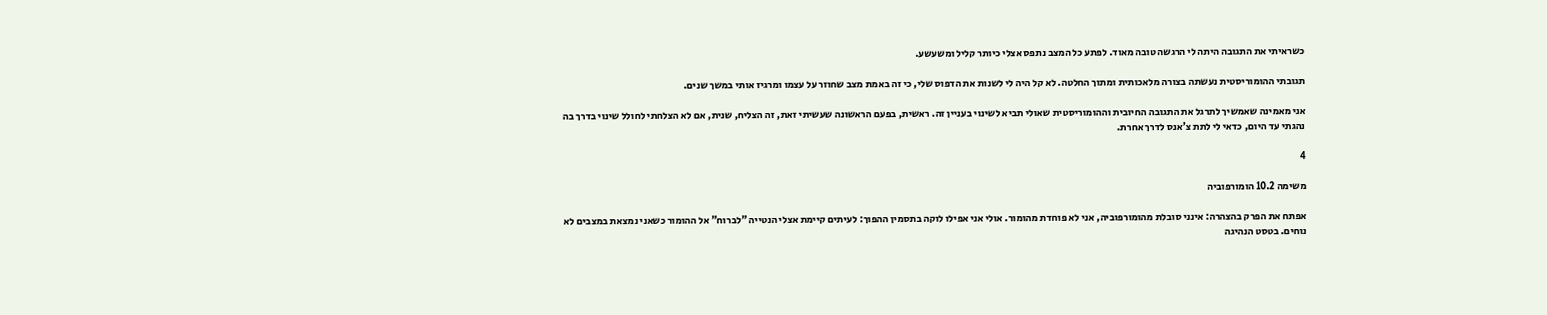כשראיתי את התגובה היתה לי הרגשה טובה מאוד. לפתע כל המצב נתפס אצלי כיותר קליל ומשעשע.

תגובתי ההומוריסטית נעשתה בצורה מלאכותית ומתוך החלטה. לא קל היה לי לשנות את הדפוס שלי, כי זה באמת מצב שחוזר על עצמו ומרגיז אותי במשך שנים.

אני מאמינה שאמשיך לתרגל את התגובה החיובית וההומוריסטית שאולי תביא לשינוי בעניין זה. ראשית, בפעם הראשונה שעשיתי זאת, זה הצליח, שנית, אם לא הצלחתי לחולל שינוי בדרך בה נהגתי עד היום, כדאי לי לתת צ’אנס לדרך אחרת.

4

משימה 10.2 הומורפוביה

אפתח את הפרק בהצהרה: אינני סובלת מהומורפוביה, אני לא פוחדת מהומור. אולי אני אפילו לוקה בתסמין ההפוך: לעיתים קיימת אצלי הנטייה ”לברוח” אל ההומור כשאני נמצאת במצבים לא נוחים. בטסט הנהיגה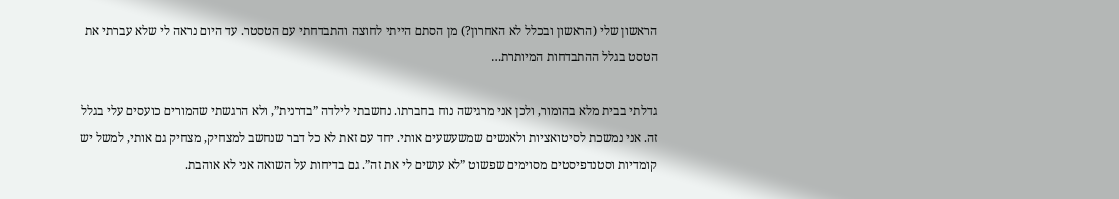הראשון שלי (הראשון ובכלל לא האחרון?) מן הסתם הייתי לחוצה והתבדחתי עם הטסטר. עד היום נראה לי שלא עברתי את הטסט בגלל ההתבדחות המיותרת…

גדלתי בבית מלא בהומור, ולכן אני מרגישה נוח בחברתו. נחשבתי לילדה ”בדרנית”, ולא הרגשתי שהמורים כועסים עלי בגלל זה. אני נמשכת לסיטואציות ולאנשים שמשעשעים אותי. יחד עם זאת לא כל דבר שנחשב למצחיק, מצחיק גם אותי, למשל יש קומדיות וסטנדפיסטים מסוימים שפשוט ”לא עושים לי את זה”. גם בדיחות על השואה אני לא אוהבת.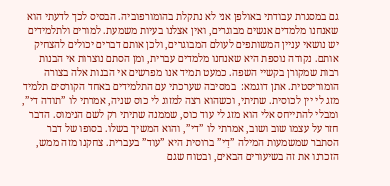גם במסגרת עבודתי באולפן אני לא נתקלת בהומורפוביה. הבסיס לכך לדעתי הוא שאנחנו מלמדים אנשים מבוגרים, ואין אצלנו בעיות משמעת. למורים ולתלמידים יש נושאי עניין המשותפים לעולם המבוגרים, ולכן אותם דברים יכולים להצחיק אותם. נקודה נוספת היא שאנחנו מלמדים עברית, ומן הסתם נוצרות אי הבנות רבות שמקורן בקשיי השפה. כמעט תמיד אנו מפרשים אי הבנות אלה בצורה הומוריסטית. אתן דוגמא:  במסיבה שערכתי עם התלמידים באחד הקורסים תלמיד מזג לי יין לכוסית. שתיתי, וכשהוא רצה למזוג לי כוס שניה, אמרתי לו ”תודה די”, ומבלי להתייחס אלי הוא מזג לי עוד כוס, שממנה שתיתי רק לשם הנימוס. הדבר חזר על עצמו שוב ושוב, אמרתי לו ”די”, והוא המשיך בשלו. בסופו של דבר הסתבר שמשמעות המילה ”דַי” ברוסית היא ”עוד” בעברית. צחקנו מזה ממש, הזכרנו את זה בשיעורים הבאים, ובטוח שגם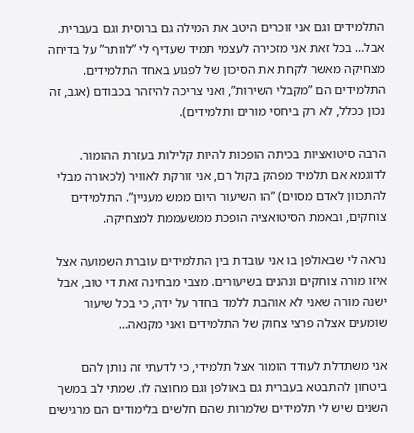התלמידים וגם אני זוכרים היטב את המילה גם ברוסית וגם בעברית. אבל… בכל זאת אני מזכירה לעצמי תמיד שעדיף לי ”לוותר” על בדיחה מצחיקה מאשר לקחת את הסיכון של לפגוע באחד התלמידים. התלמידים הם ”מקבלי השירות”, ואני צריכה להיזהר בכבודם (אגב, זה נכון ככלל, לא רק ביחסי מורים ותלמידים).

הרבה סיטואציות בכיתה הופכות להיות קלילות בעזרת ההומור. לדוגמא אם תלמיד מפהק בקול רם, אני זורקת לאוויר (לכאורה מבלי להתכוון לאדם מסוים) ”הו השיעור היום ממש מעניין”. התלמידים צוחקים, ובאמת הסיטואציה הופכת ממשעממת למצחיקה.

נראה לי שבאולפן בו אני עובדת בין התלמידים עוברת השמועה אצל איזו מורה צוחקים ונהנים בשיעורים. מצבי מבחינה זאת די טוב, אבל ישנה מורה שאני לא אוהבת ללמד בחדר על ידה, כי בכל שיעור שומעים אצלה פרצי צחוק של התלמידים ואני מקנאה…

אני משתדלת לעודד הומור אצל תלמידי, כי לדעתי זה נותן להם ביטחון להתבטא בעברית גם באולפן וגם מחוצה לו. שמתי לב במשך השנים שיש לי תלמידים שלמרות שהם חלשים בלימודים הם מרגישים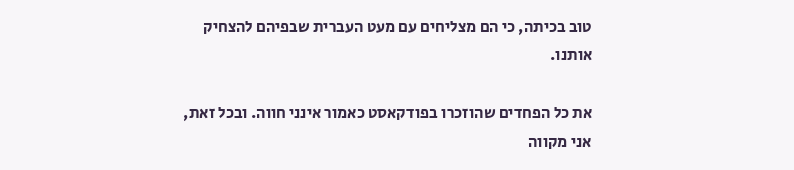טוב בכיתה, כי הם מצליחים עם מעט העברית שבפיהם להצחיק אותנו.

את כל הפחדים שהוזכרו בפודקאסט כאמור אינני חווה. ובכל זאת, אני מקווה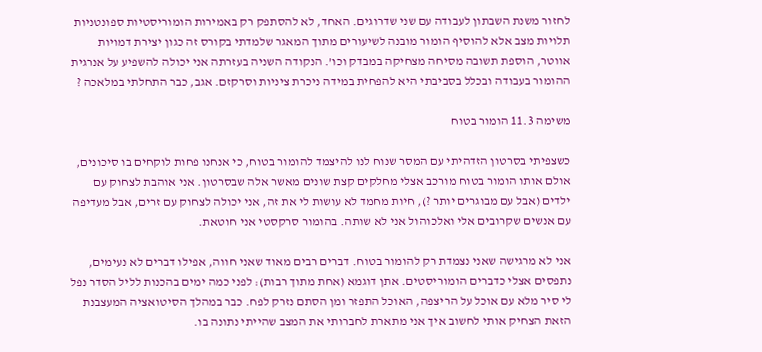לחזור משנת השבתון לעבודה עם שני שדרוגים. האחד, לא להסתפק רק באמירות הומוריסטיות ספונטניות תלויות מצב אלא להוסיף הומור מובנה לשיעורים מתוך המאגר שלמדתי בקורס זה כגון יצירת דמויות אווטר, הוספת תשובה מסיחה מצחיקה במבדק וכו’. הנקודה השניה בעזרתה אני יכולה להשפיע על אנרגית ההומור בעבודה ובכלל בסביבתי היא להפחית במידה ניכרת ציניות וסרקזם. אגב, כבר התחלתי במלאכה ?

משימה 11.3 הומור בטוח

כשצפיתי בסרטון הזדהיתי עם המסר שנוח לנו להיצמד להומור בטוח, כי אנחנו פחות לוקחים בו סיכונים, אולם אותו הומור בטוח מורכב אצלי מחלקים קצת שונים מאשר אלה שבסרטון. אני אוהבת לצחוק עם ילדים (אבל עם מבוגרים יותר ?), חיות מחמד לא עושות לי את זה, אני יכולה לצחוק עם זרים, אבל מעדיפה עם אנשים שקרובים אלי ואלכוהול אני לא שותה. בהומור סרקסטי אני חוטאת.

אני לא מרגישה שאני נצמדת רק להומור בטוח. דברים רבים מאוד שאני חווה, אפילו דברים לא נעימים, נתפסים אצלי כדברים הומוריסטים. אתן דוגמא (אחת מתוך רבות): לפני כמה ימים בהכנות לליל הסדר נפל לי סיר מלא עם אוכל על הריצפה, האוכל התפזר ומן הסתם נזרק לפח. כבר במהלך הסיטואציה המעצבנת הזאת הצחיק אותי לחשוב איך אני מתארת לחברותי את המצב שהייתי נתונה בו.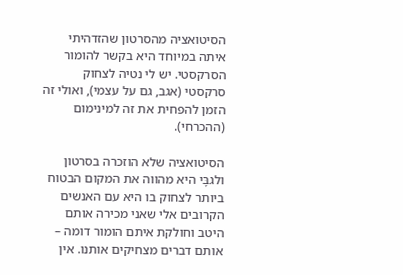הסיטואציה מהסרטון שהזדהיתי איתה במיוחד היא בקשר להומור הסרקסטי. יש לי נטיה לצחוק סרקסטי (אגב, גם על עצמי), ואולי זה הזמן להפחית את זה למינימום (ההכרחי).

הסיטואציה שלא הוזכרה בסרטון ולגבָּי היא מהווה את המקום הבטוח ביותר לצחוק בו היא עם האנשים הקרובים אלי שאני מכירה אותם היטב וחולקת איתם הומור דומה – אותם דברים מצחיקים אותנו. אין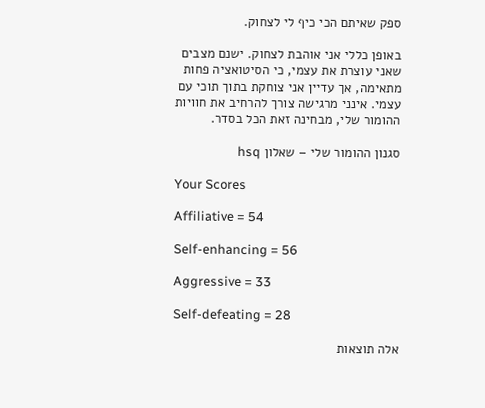ספק שאיתם הכי כיף לי לצחוק.

באופן כללי אני אוהבת לצחוק. ישנם מצבים שאני עוצרת את עצמי, כי הסיטואציה פחות מתאימה, אך עדיין אני צוחקת בתוך תוכי עם עצמי. אינני מרגישה צורך להרחיב את חוויות ההומור שלי, מבחינה זאת הכל בסדר.

סגנון ההומור שלי – שאלון hsq

Your Scores

Affiliative = 54

Self-enhancing = 56

Aggressive = 33

Self-defeating = 28

אלה תוצאות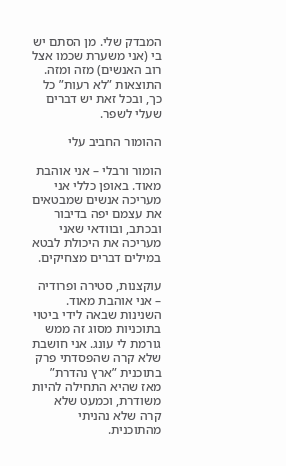המבדק שלי. מן הסתם יש בי (אני משערת שכמו אצל רוב האנשים) מזה ומזה. התוצאות ”לא רעות” כל כך, ובכל זאת יש דברים שעלי לשפר.

ההומור החביב עלי

הומור ורבלי – אני אוהבת מאוד. באופן כללי אני מעריכה אנשים שמבטאים את עצמם יפה בדיבור ובכתב, ובוודאי שאני מעריכה את היכולת לבטא במילים דברים מצחיקים.

עוקצנות, סטירה ופרודיה – אני אוהבת מאוד. השנינות שבאה לידי ביטוי בתוכניות מסוג זה ממש גורמת לי עונג. אני חושבת שלא קרה שהפסדתי פרק בתוכנית ”ארץ נהדרת” מאז שהיא התחילה להיות משודרת, וכמעט שלא קרה שלא נהניתי מהתוכנית.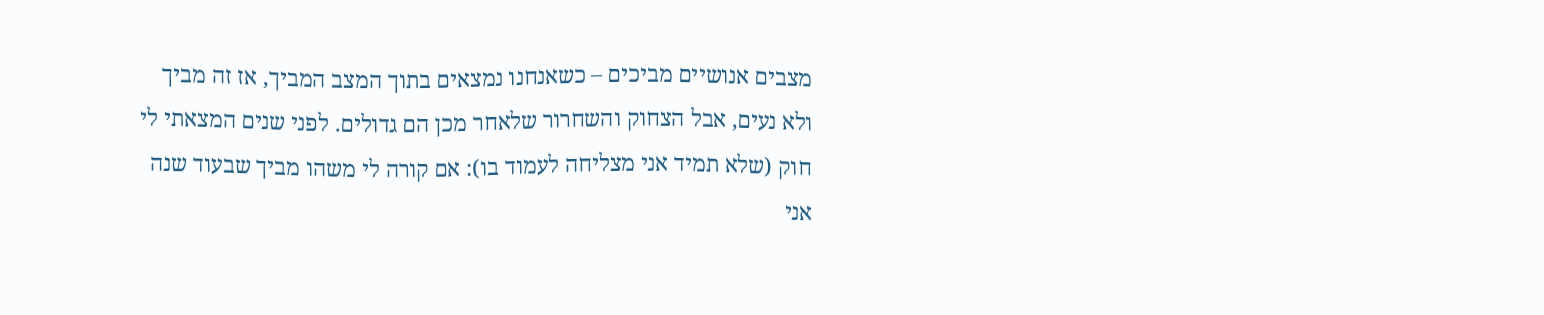מצבים אנושיים מביכים – כשאנחנו נמצאים בתוך המצב המביך, אז זה מביך ולא נעים, אבל הצחוק והשחרור שלאחר מכן הם גדולים. לפני שנים המצאתי לי חוק (שלא תמיד אני מצליחה לעמוד בו): אם קורה לי משהו מביך שבעוד שנה אני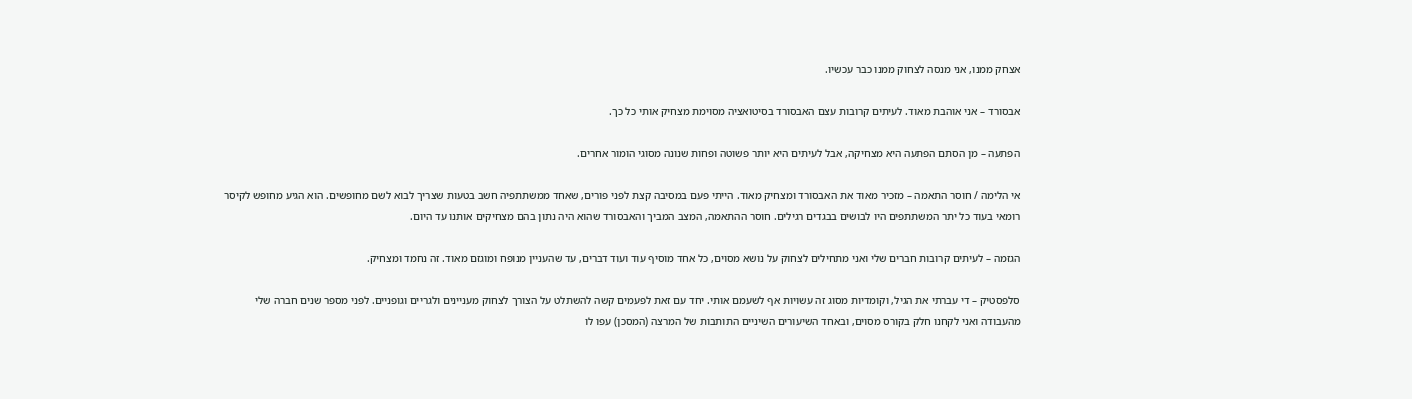אצחק ממנו, אני מנסה לצחוק ממנו כבר עכשיו.

אבסורד – אני אוהבת מאוד. לעיתים קרובות עצם האבסורד בסיטואציה מסוימת מצחיק אותי כל כך.

הפתעה – מן הסתם הפתעה היא מצחיקה, אבל לעיתים היא יותר פשוטה ופחות שנונה מסוגי הומור אחרים.

אי הלימה / חוסר התאמה – מזכיר מאוד את האבסורד ומצחיק מאוד. הייתי פעם במסיבה קצת לפני פורים, שאחד ממשתתפיה חשב בטעות שצריך לבוא לשם מחופשים. הוא הגיע מחופש לקיסר רומאי בעוד כל יתר המשתתפים היו לבושים בבגדים רגילים. חוסר ההתאמה, המצב המביך והאבסורד שהוא היה נתון בהם מצחיקים אותנו עד היום.

הגזמה – לעיתים קרובות חברים שלי ואני מתחילים לצחוק על נושא מסוים, כל אחד מוסיף עוד ועוד דברים, עד שהעניין מנופח ומוגזם מאוד. זה נחמד ומצחיק.

סלפסטיק – די עברתי את הגיל, וקומדיות מסוג זה עשויות אף לשעמם אותי. יחד עם זאת לפעמים קשה להשתלט על הצורך לצחוק מעניינים ולגריים וגופניים. לפני מספר שנים חברה שלי מהעבודה ואני לקחנו חלק בקורס מסוים, ובאחד השיעורים השיניים התותבות של המרצה (המסכן) עפו לו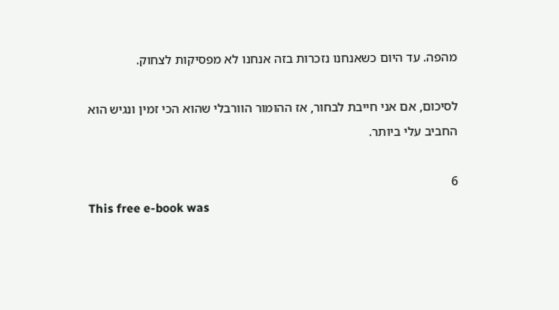מהפה. עד היום כשאנחנו נזכרות בזה אנחנו לא מפסיקות לצחוק.

לסיכום, אם אני חייבת לבחור, אז ההומור הוורבלי שהוא הכי זמין ונגיש הוא החביב עלי ביותר.

6
This free e-book was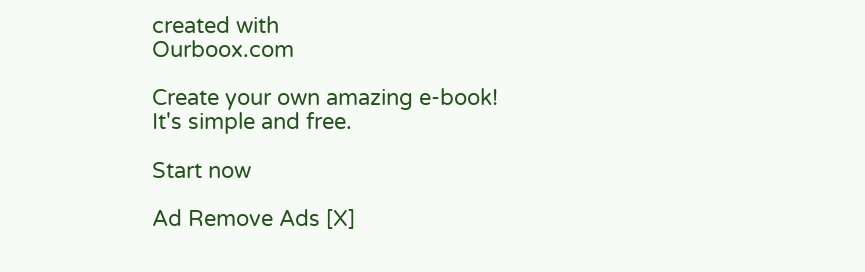created with
Ourboox.com

Create your own amazing e-book!
It's simple and free.

Start now

Ad Remove Ads [X]